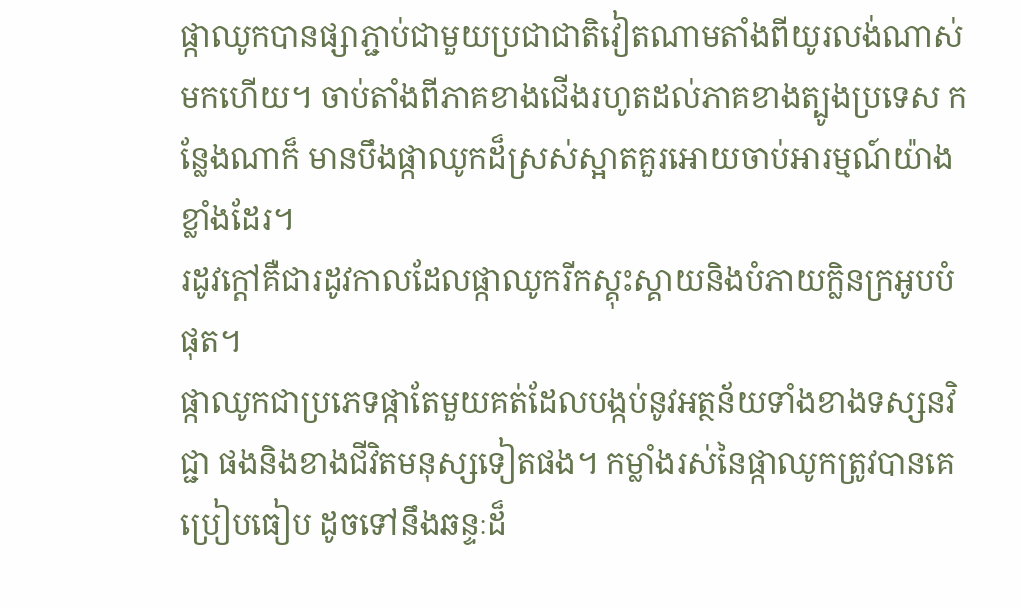ផ្កាឈូកបានផ្សាភ្ជាប់ជាមួយប្រជាជាតិវៀតណាមតាំងពីយូរលង់ណាស់មកហើយ។ ចាប់តាំងពីភាគខាងជើងរហូតដល់ភាគខាងត្បូងប្រទេស កន្លែងណាក៏ មានបឹងផ្កាឈូកដ៏ស្រស់ស្អាតគួរអោយចាប់អារម្មណ៍យ៉ាងខ្លាំងដែរ។
រដូវក្ដៅគឺជារដូវកាលដែលផ្កាឈូករីកស្គុះស្គាយនិងបំភាយក្លិនក្រអូបបំផុត។
ផ្កាឈូកជាប្រភេទផ្កាតែមួយគត់ដែលបង្កប់នូវអត្ថន័យទាំងខាងទស្សនវិជ្ជា ផងនិងខាងជីវិតមនុស្សទៀតផង។ កម្លាំងរស់នៃផ្កាឈូកត្រូវបានគេប្រៀបធៀប ដូចទៅនឹងឆន្ទៈដ៏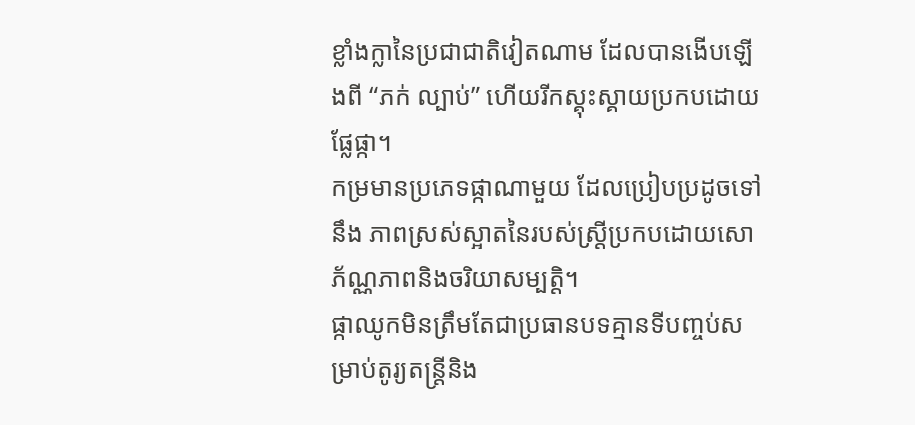ខ្លាំងក្លានៃប្រជាជាតិវៀតណាម ដែលបានងើបឡើងពី “ភក់ ល្បាប់” ហើយរីកស្គុះស្គាយប្រកបដោយផ្លែផ្កា។
កម្រមានប្រភេទផ្កាណាមួយ ដែលប្រៀបប្រដូចទៅនឹង ភាពស្រស់ស្អាតនៃរបស់ស្ត្រីប្រកបដោយសោភ័ណ្ណភាពនិងចរិយាសម្បត្តិ។
ផ្កាឈូកមិនត្រឹមតែជាប្រធានបទគ្មានទីបញ្ចប់សម្រាប់តូរ្យតន្ត្រីនិង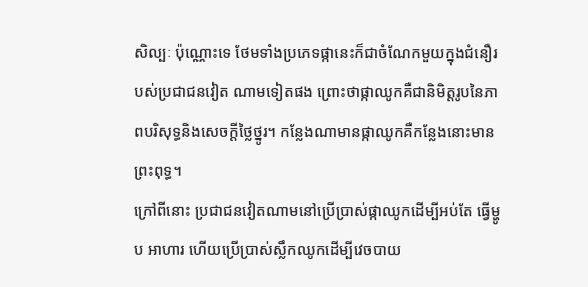សិល្បៈ ប៉ុណ្ណោះទេ ថែមទាំងប្រភេទផ្កានេះក៏ជាចំណែកមួយក្នុងជំនឿរបស់ប្រជាជនវៀត ណាមទៀតផង ព្រោះថាផ្កាឈូកគឺជានិមិត្តរូបនៃភាពបរិសុទ្ធនិងសេចក្ដីថ្លៃថ្នូរ។ កន្លែងណាមានផ្កាឈូកគឺកន្លែងនោះមានព្រះពុទ្ធ។
ក្រៅពីនោះ ប្រជាជនវៀតណាមនៅប្រើប្រាស់ផ្កាឈូកដើម្បីអប់តែ ធ្វើម្ហូប អាហារ ហើយប្រើប្រាស់ស្លឹកឈូកដើម្បីវេចបាយ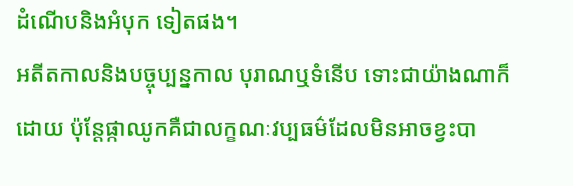ដំណើបនិងអំបុក ទៀតផង។
អតីតកាលនិងបច្ចុប្បន្នកាល បុរាណឬទំនើប ទោះជាយ៉ាងណាក៏ដោយ ប៉ុន្តែផ្កាឈូកគឺជាលក្ខណៈវប្បធម៌ដែលមិនអាចខ្វះបា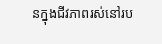នក្នុងជីវភាពរស់នៅរប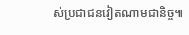ស់ប្រជាជនវៀតណាមជានិច្ច៕